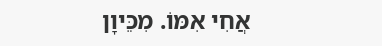אֲחִי אִמּוֹ. מִכֵּיוָן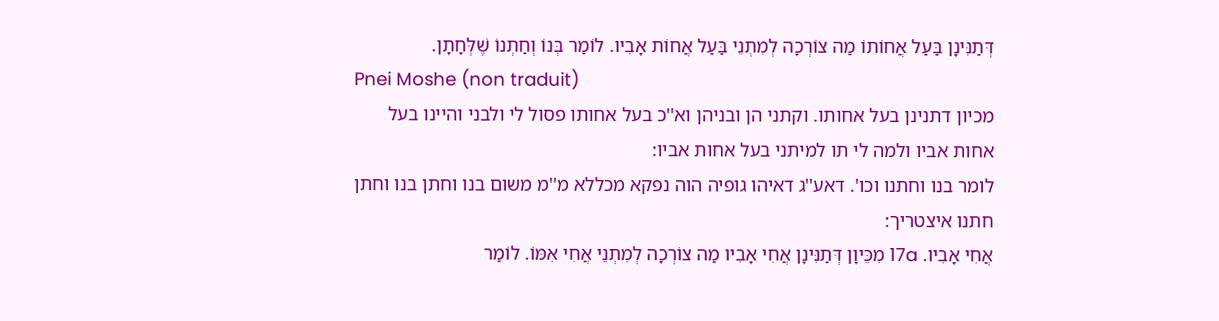דְּתַנִּינָן בַּעַל אֲחוֹתוֹ מַה צוֹרְכָה לְמִתְנֵי בַּעַל אֲחוֹת אָבִיו. לוֹמַר בְּנוֹ וְחַתְנוֹ שֶׁלְּחָתָן.
Pnei Moshe (non traduit)
מכיון דתנינן בעל אחותו. וקתני הן ובניהן וא''כ בעל אחותו פסול לי ולבני והיינו בעל אחות אביו ולמה לי תו למיתני בעל אחות אביו:
לומר בנו וחתנו וכו'. דאע''ג דאיהו גופיה הוה נפקא מכללא מ''מ משום בנו וחתן בנו וחתן חתנו איצטריך:
אֲחִי אָבִיו. 17a מִכֵּיוָן דְּתַנִּינָן אֲחִי אָבִיו מַה צוֹרְכָה לְמִתְנֵי אֲחִי אִמּוֹ. לוֹמַר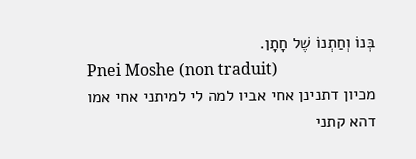בְּנוֹ וְחַתְנוֹ שֶׁל חָתָן.
Pnei Moshe (non traduit)
מכיון דתנינן אחי אביו למה לי למיתני אחי אמו דהא קתני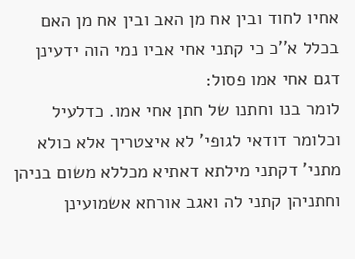אחיו לחוד ובין אח מן האב ובין אח מן האם בכלל א''כ כי קתני אחי אביו נמי הוה ידעינן דגם אחי אמו פסול:
לומר בנו וחתנו של חתן אחי אמו. כדלעיל וכלומר דודאי לגופי' לא איצטריך אלא כולא מתני' דקתני מילתא דאתיא מכללא משום בניהן וחתניהן קתני לה ואגב אורחא אשמועינן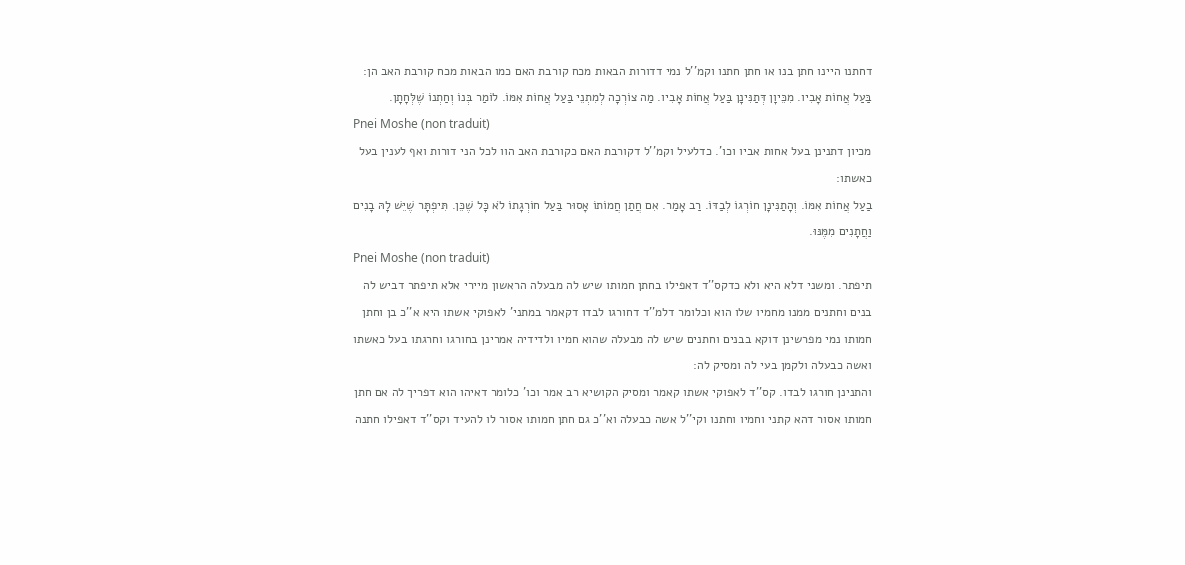דחתנו היינו חתן בנו או חתן חתנו וקמ''ל נמי דדורות הבאות מכח קורבת האם כמו הבאות מכח קורבת האב הן:
בַּעַל אֲחוֹת אָבִיו. מִכֵּיוָן דְּתַנִּינָן בַּעַל אֲחוֹת אָבִיו. מַה צוֹרְכָה לְמִתְנֵי בַּעַל אֲחוֹת אִמּוֹ. לוֹמַר בְּנוֹ וְחַתְנוֹ שֶׁלְּחָתָן.
Pnei Moshe (non traduit)
מכיון דתנינן בעל אחות אביו וכו'. כדלעיל וקמ''ל דקורבת האם כקורבת האב הוו לכל הני דורות ואף לענין בעל כאשתו:
בַעַל אֲחוֹת אִמּוֹ. וְהָתַנִּינָן חוֹרְגוֹ לְבַדּוֹ. רַב אָמַר. אִם חֲתַן חֲמוֹתוֹ אָסוּר בַּעַל חוֹרְגָתוֹ לֹא כָּל שֶׁכֵּן. תִּיפְתָּר שֶׁיֵּשׁ לָהּ בָנִים וַחֲתָנִים מִמֶּנּוּ.
Pnei Moshe (non traduit)
תיפתר. ומשני דלא היא ולא כדקס''ד דאפילו בחתן חמותו שיש לה מבעלה הראשון מיירי אלא תיפתר דביש לה בנים וחתנים ממנו מחמיו שלו הוא וכלומר דלמ''ד דחורגו לבדו דקאמר במתני' לאפוקי אשתו היא א''כ בן וחתן חמותו נמי מפרשינן דוקא בבנים וחתנים שיש לה מבעלה שהוא חמיו ולדידיה אמרינן בחורגו וחרגתו בעל כאשתו ואשה כבעלה ולקמן בעי לה ומסיק לה:
והתנינן חורגו לבדו. קס''ד לאפוקי אשתו קאמר ומסיק הקושיא רב אמר וכו' כלומר דאיהו הוא דפריך לה אם חתן חמותו אסור דהא קתני וחמיו וחתנו וקי''ל אשה כבעלה וא''כ גם חתן חמותו אסור לו להעיד וקס''ד דאפילו חתנה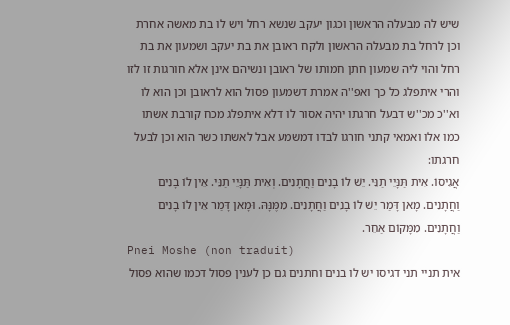שיש לה מבעלה הראשון וכגון יעקב שנשא רחל ויש לו בת מאשה אחרת וכן לרחל בת מבעלה הראשון ולקח ראובן את בת יעקב ושמעון את בת רחל והוי ליה שמעון חתן חמותו של ראובן ונשיהם אינן אלא חורגות זו לזו והרי איתפלג כל כך ואפ''ה אמרת דשמעון פסול הוא לראובן וכן הוא לו וא''כ מכ''ש דבעל חרגתו יהיה אסור לו דלא איתפלג מכח קורבת אשתו כמו אלו ואמאי קתני חורגו לבדו דמשמע אבל לאשתו כשר הוא וכן לבעל חרגתו:
אֲגִיסוֹ. אִית תַּנָּיֵי תַנֵּי. יֵשׁ לוֹ בָנִים וַחֲתָנִים. וְאִית תַּנָּיֵי תַנֵּי. אֵין לֹו בָנִים וַחֲתָנִים. מָאן דָּמַר יֵשׁ לוֹ בָנִים וַחֲתָנִים. מִמֶּנָּהּ. וּמָאן דָּמַר אֵין לֹו בָנִים וַחֲתָנִים. מִמָּקוֹם אַחֵר.
Pnei Moshe (non traduit)
אית תניי תני דגיסו יש לו בנים וחתנים גם כן לענין פסול דכמו שהוא פסול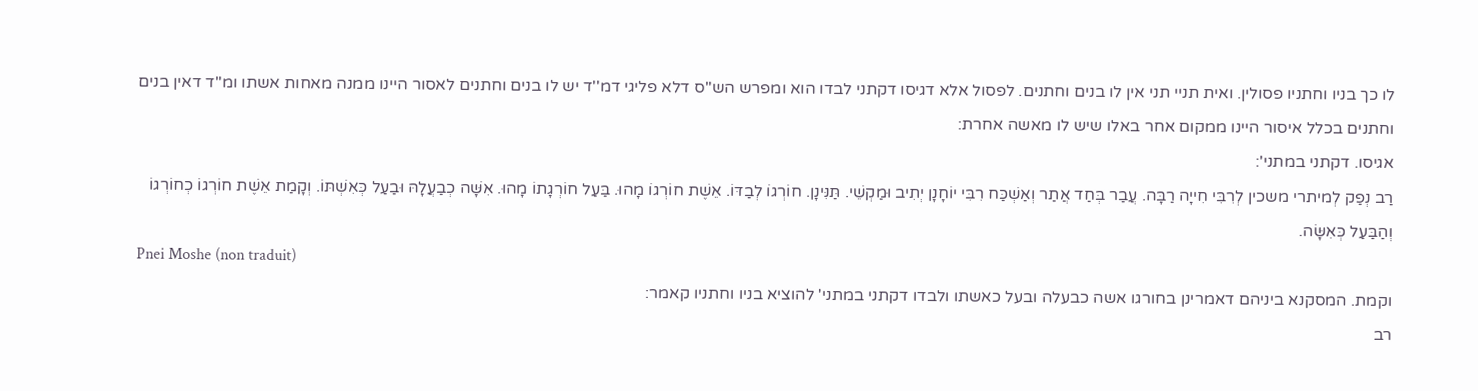לו כך בניו וחתניו פסולין. ואית תניי תני אין לו בנים וחתנים. לפסול אלא דגיסו דקתני לבדו הוא ומפרש הש''ס דלא פליגי דמ''ד יש לו בנים וחתנים לאסור היינו ממנה מאחות אשתו ומ''ד דאין בנים וחתנים בכלל איסור היינו ממקום אחר באלו שיש לו מאשה אחרת:
אגיסו. דקתני במתני':
רַב נְפַק לְמיתרי משכין לְרִבִּי חִייָה רַבָּה. עֲבַר בְּחַד אֲתַר וְאַשְׁכַּח רִבִּי יוֹחָנָן יְתִיב וּמַקְשֵׁי. תַּנִּינָן. חוֹרְגוֹ לְבַדּוֹ. אֵשֶׁת חוֹרְגוֹ מָהוּ. בַּעַל חוֹרְגָתוֹ מָהוּ. אִשָּׁה כְבַעֲלָהּ וּבַעַל כְּאִשְׁתּוֹ. וְקָמַת אֵשֶׁת חוֹרְגוֹ כְחוֹרְגוֹ וְהַבַּעַל כְּאִשָּׂה.
Pnei Moshe (non traduit)
וקמת. המסקנא ביניהם דאמרינן בחורגו אשה כבעלה ובעל כאשתו ולבדו דקתני במתני' להוציא בניו וחתניו קאמר:
רב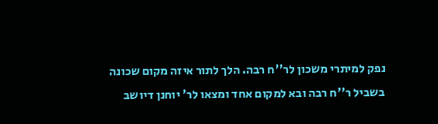נפק למיתרי משכון לר''ח רבה. הלך לתור איזה מקום שכונה בשביל ר''ח רבה ובא למקום אחד ומצאו לר' יוחנן דיושב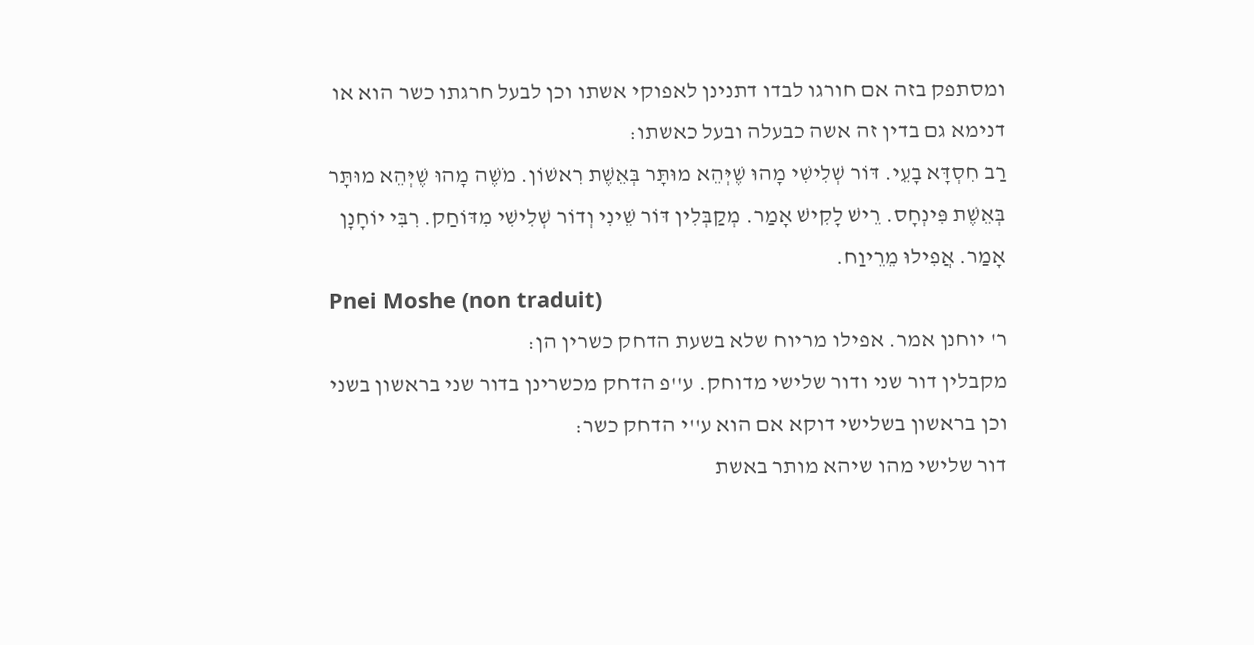ומסתפק בזה אם חורגו לבדו דתנינן לאפוקי אשתו וכן לבעל חרגתו כשר הוא או דנימא גם בדין זה אשה כבעלה ובעל כאשתו:
רַב חִסְדָּא בָעֵי. דּוֹר שְׁלִישִׁי מָהוּ שֶׁיְּהֵא מוּתָּר בְּאֵשֶׁת רִאשׁוֹן. מֹשֶׁה מָהוּ שֶׁיְּהֵא מוּתָּר בְּאֵשֶׁת פִּינְחָס. רֵישׁ לָקִישׁ אָמַר. מְקַבְּלִין דּוֹר שֵׁינִי וְדוֹר שְׁלִישִׁי מִדּוֹחַק. רִבִּי יוֹחָנָן אָמַר. אֲפִילוּ מֵרֵיוַח.
Pnei Moshe (non traduit)
ר' יוחנן אמר. אפילו מריוח שלא בשעת הדחק כשרין הן:
מקבלין דור שני ודור שלישי מדוחק. ע''פ הדחק מכשרינן בדור שני בראשון בשני וכן בראשון בשלישי דוקא אם הוא ע''י הדחק כשר:
דור שלישי מהו שיהא מותר באשת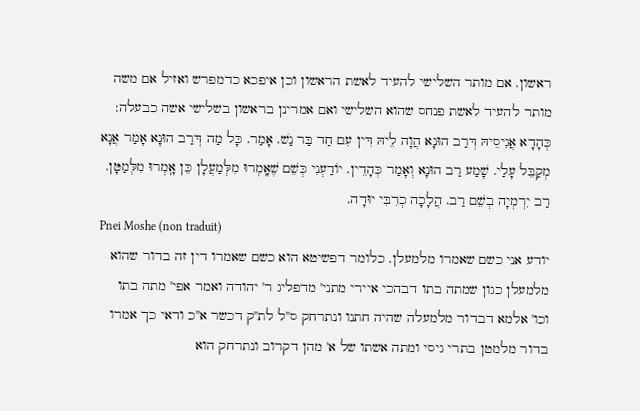ראשון. אם מותר השלישי להעיד לאשת הראשון וכן איפכא כדמפרש ואזיל אם משה מותר להעיד לאשת פנחס שהוא השלישי ואם אמרינן בראשון בשלישי אשה כבעלה:
כְּהָדָא אֲגִיסֵיהּ דְּרַב הוּנָא הֲוָה לֵיהּ דִּין עִם חַד בַּר נַשׁ. אָמַר. כָּל מַה דְּרַב הוּנָא אָמַר אֲנָא מְקַבֵּל עָלַי. שָׁמַע רַב הוּנָא וְאָמַר כְּהָדֵין. יוֹדַעְנִי כְּשֵׁם שֶׁאָֽמְרוּ מִלְּמַעֲלָן כֵּן אָֽמְרוּ מִלְּמַטָּן. רַב יִרְמְיָה בְשֵׁם רַב. הֲלָכָה כְרִבִּי יוּדָה.
Pnei Moshe (non traduit)
יודע אני כשם שאמרו מלמעלן. כלומר דפשיטא הוא כשם שאמרו דין זה בדור שהוא מלמעלן כגון שמתה בתו דבהכי איירי מתני' מדפליג ר' יהודה ואמר אפי' מתה בתו וכו' אלמא דבדור מלמעלה שהיה חתנו ונתרחק ס''ל לת''ק דכשר א''כ ודאי כך אמרו בדור מלמטן בתרי גיסי ומתה אשתו של א' מהן דקרוב ונתרחק הוא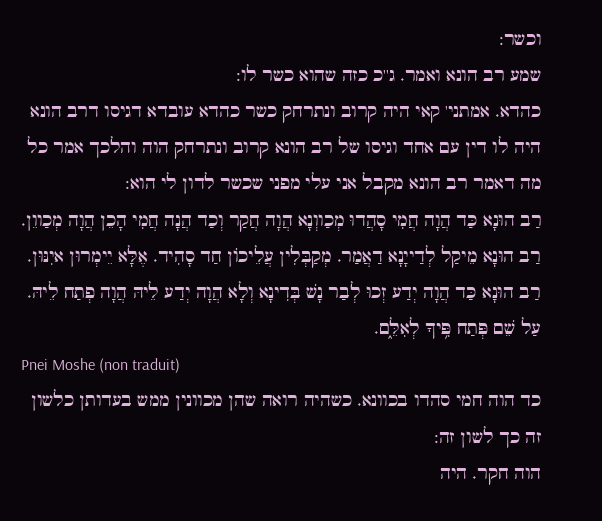וכשר:
שמע רב הונא ואמר. ג''כ כזה שהוא כשר לו:
כהדא. אמתני' קאי היה קרוב ונתרחק כשר כהדא עובדא דגיסו דרב הונא היה לו דין עם אחד וגיסו של רב הונא קרוב ונתרחק הוה והלכך אמר כל מה דאמר רב הונא מקבל אני עלי מפני שכשר לדון לי הוא:
רַב הוּנָא כַּד הֲוָה חֲמִי סָהֲדוּ מְכַווְנָא הֲוָה חֲקַר וְכַד הֲנָה חֲמִי הָכֵן הֲוָה מְכַווֵן. רַב הוּנָא מֵיקַל לְדַייָנָא דַאֲמַר. מְקַבְּלִין עֲלֵיכוֹן חַד סָהִיד. אֶלָּא יֵימְרוּן איִנּוּן. רַב הוּנָא כַּד הֲוָה יְדַע זְכוּ לְבַר נָשׁ בְּדִינָא וְלָא הֲוָה יְדַע לֵיהּ הֲוָה פְתַח לֵיהּ. עַל שֵׁם פְּתַח פִּ֥יךָ לְאִלֵּ֑ם.
Pnei Moshe (non traduit)
כד הוה חמי סהדו בכוונא. כשהיה רואה שהן מכוונין ממש בעדותן כלשון זה כך לשון זה:
הוה חקר. היה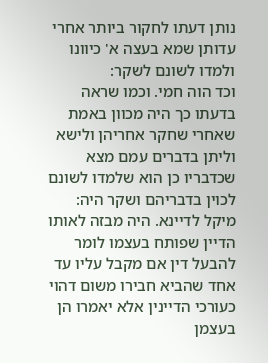נותן דעתו לחקור ביותר אחרי עדותן שמא בעצה א' כיוונו ולמדו לשונם לשקר:
וכד הוה חמי. וכמו שראה בדעתו כך היה מכוון באמת שאחרי שחקר אחריהן ולישא וליתן בדברים עמם מצא שכדבריו כן הוא שלמדו לשונם לכוין בדבריהם ושקר היה:
מיקל לדיינא. היה מבזה לאותו הדיין שפותח בעצמו לומר להבעל דין אם מקבל עליו עד אחד שהביא חבירו משום דהוי כעורכי הדיינין אלא יאמרו הן בעצמן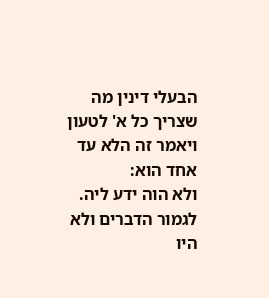הבעלי דינין מה שצריך כל א' לטעון ויאמר זה הלא עד אחד הוא:
ולא הוה ידע ליה. לגמור הדברים ולא היו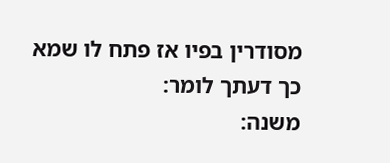מסודרין בפיו אז פתח לו שמא כך דעתך לומר:
משנה: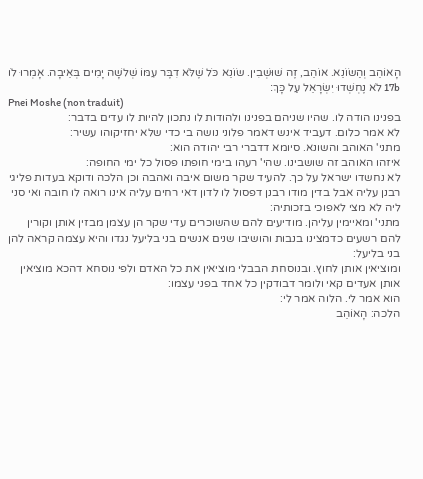הָאוֹהֵב וְהַשּׂוֹנֵא. אוֹהֵב, זֶה שׁוּשְׁבִין. שׂוֹנֵא כֹּל שֶׁלֹּא דִבֶּר עִמּוֹ שְׁלשָׁה יָמִים בְּאֵיבָה. אָמְרוּ לֹו 17b לֹא נֶחְשְׁדוּ יִשְׂרָאֵל עַל כָּךְ׃
Pnei Moshe (non traduit)
בפנינו הודה לו. שהיו שניהם בפנינו ולהודות לו נתכון להיות לו עדים בדבר:
לא אמר כלום. דעביד אינש דאמר פלוני נושה בי כדי שלא יחזיקוהו עשיר:
מתני' האוהב והשונא. סיומא דדברי רבי יהודה הוא:
איזהו האוהב זה שושבינו. שהי' רעהו בימי חופתו פסול כל ימי החופה:
לא נחשדו ישראל על כך. להעיד שקר משום איבה ואהבה וכן הלכה ודוקא בעדות פליגי רבנן עליה אבל בדין מודו רבנן דפסול לו לדון דאי רחים עליה אינו רואה לו חובה ואי סני ליה לא מצי לאפוכי בזכותיה:
מתני' ומאיימין עליהן. מודיעים להם שהשוכרים עדי שקר הן עצמן מבזין אותן וקורין להם רשעים כדמצינו בנבות והושיבו שנים אנשים בני בליעל נגדו והיא עצמה קראה להן בני בליעל:
ומוציאין אותן לחוץ. ובנוסחת הבבלי מוציאין את כל האדם ולפי נוסחא דהכא מוציאין אותן אעדים קאי ולומר דבודקין כל אחד בפני עצמו:
הוא אמר לי. הלוה אמר לי:
הלכה: הָאוֹהֵב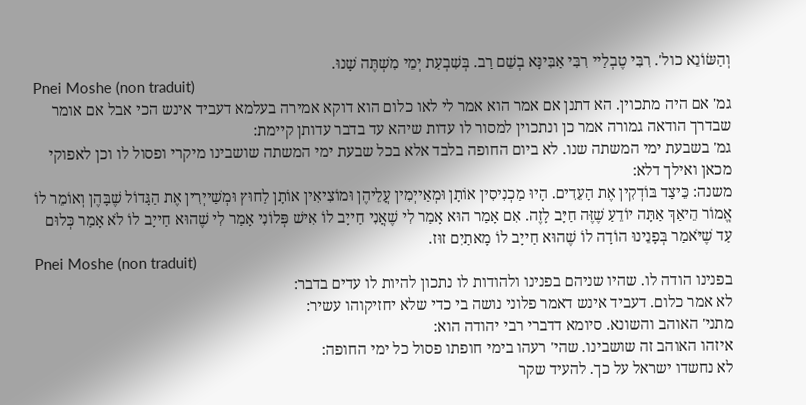וְהַשּׂוֹנֵא כול'. רִבִּי טֶבְלַיי רִבִּי אַבִּינָּא בְשֵׁם רַב. בְּשִׁבְעַת יְמֵי מִשְׁתֶּה שָׁנוּ.
Pnei Moshe (non traduit)
גמ' אם היה מתכוין. הא דתנן אם אמר הוא אמר לי לאו כלום הוא דוקא אמירה בעלמא דעביד אינש הכי אבל אם אומר שבדרך הודאה גמורה אמר כן ונתכוין למסור לו עדות שיהא עד בדבר עדותן קיימת:
גמ' בשבעת ימי המשתה שנו. לא ביום החופה בלבד אלא בכל שבעת ימי המשתה שושבינו מיקרי ופסול לו וכן לאפוקי מכאן ואילך דלא:
משנה: כֵּיצַד בּוֹדְקִין אֶת הָעֵדִים. הָיוּ מַכְנִיסִין אוֹתָן וּמְאַייְמִין עֲלֵיהֶן וּמוֹצִיאִין אוֹתָן לַחוּץ וּמְשַׁייְרִין אֶת הַגָּדוֹל שֶׁבָּהֶן וְאוֹמֵר לוֹ אֱמוֹר הֵיאַךְ אַתָּה יוֹדֵעַ שֶׁזֶּה חַיָּב לָזֶה. אִם אָמַר הוּא אָמַר לִי שֶׁאֲנִי חַייָב לוֹ אִישׁ פְּלוֹנִי אָמַר לִי שֶׁהוּא חַייָב לוֹ לֹא אָמַר כְּלוּם עַד שֶׁיֹּאמַר בְּפָנֵינוּ הוֹדָה לוֹ שֶׁהוּא חַייָב לוֹ מָאתַיִם זוּז.
Pnei Moshe (non traduit)
בפנינו הודה לו. שהיו שניהם בפנינו ולהודות לו נתכון להיות לו עדים בדבר:
לא אמר כלום. דעביד אינש דאמר פלוני נושה בי כדי שלא יחזיקוהו עשיר:
מתני' האוהב והשונא. סיומא דדברי רבי יהודה הוא:
איזהו האוהב זה שושבינו. שהי' רעהו בימי חופתו פסול כל ימי החופה:
לא נחשדו ישראל על כך. להעיד שקר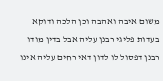משום איבה ואהבה וכן הלכה ודוקא בעדות פליגי רבנן עליה אבל בדין מודו רבנן דפסול לו לדון דאי רחים עליה אינו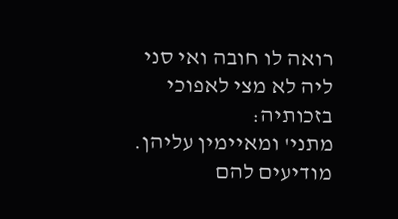רואה לו חובה ואי סני ליה לא מצי לאפוכי בזכותיה:
מתני' ומאיימין עליהן. מודיעים להם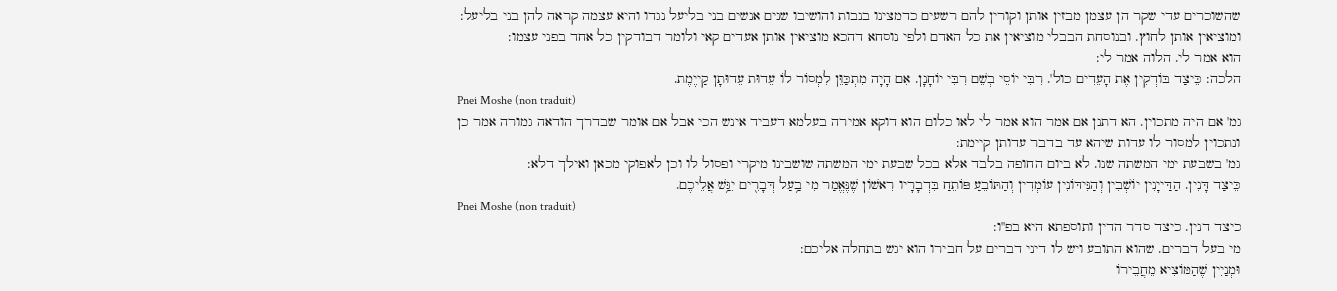שהשוכרים עדי שקר הן עצמן מבזין אותן וקורין להם רשעים כדמצינו בנבות והושיבו שנים אנשים בני בליעל נגדו והיא עצמה קראה להן בני בליעל:
ומוציאין אותן לחוץ. ובנוסחת הבבלי מוציאין את כל האדם ולפי נוסחא דהכא מוציאין אותן אעדים קאי ולומר דבודקין כל אחד בפני עצמו:
הוא אמר לי. הלוה אמר לי:
הלכה: כֵּיצַד בּוֹדְקִין אֶת הָעֵדִים כול'. רִבִּי יוֹסֵי בְשֵׁם רִבִּי יוֹחָנָן. אִם הָיָה מִתְכַּוֵּן לִמְסוֹר לוֹ עֵדוּת עֵדוּתָן קַייֶמֶת.
Pnei Moshe (non traduit)
גמ' אם היה מתכוין. הא דתנן אם אמר הוא אמר לי לאו כלום הוא דוקא אמירה בעלמא דעביד אינש הכי אבל אם אומר שבדרך הודאה גמורה אמר כן ונתכוין למסור לו עדות שיהא עד בדבר עדותן קיימת:
גמ' בשבעת ימי המשתה שנו. לא ביום החופה בלבד אלא בכל שבעת ימי המשתה שושבינו מיקרי ופסול לו וכן לאפוקי מכאן ואילך דלא:
כֵּיצַד דָּנִין. הַדַּייָנִין יוֹשְׁבִין וְהַנִּידּוֹנִין עוֹמְדִין וְהַתּוֹבֵעַ פּוֹתֵחַ בִּדְבָרָיו רִאשׁוֹן שֶׁנֶּאֱמַר מִי בַ֥עַל דְּבָרִ֖ים יִגַּ֥שׁ אֲלֵיכֶם.
Pnei Moshe (non traduit)
כיצד דנין. כיצד סדר הדין ותוספתא היא בפ''ו:
מי בעל דברים. שהוא התובע ויש לו דיני דברים על חבירו הוא יגש בתחלה אליכם:
וּמְנַיִין שֶׁהַמּוֹצִיא מֵחֲבֵירוֹ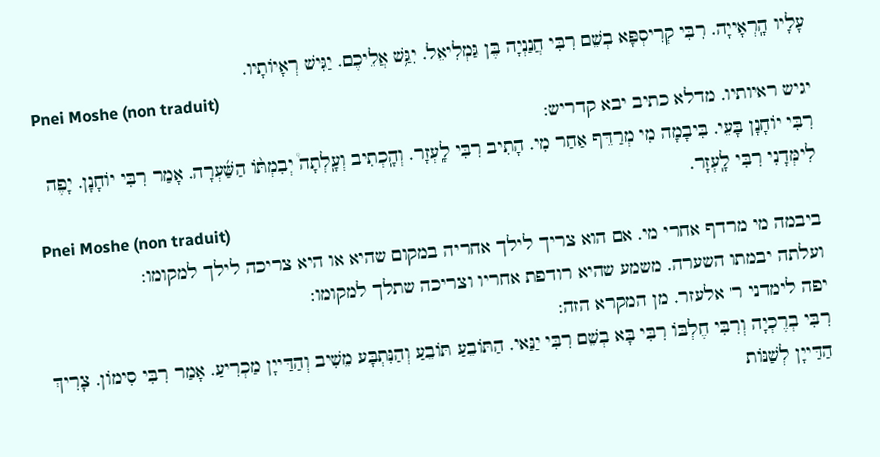עָלָיו הָֽרְאָייָה. רִבִּי קְרִיסְפָּא בְשֵׁם רִבִּי חֲנַנְיָה בֶּן גַּמְלִיאֵל. יִגַּ֥שׁ אֲלֵיכֶם. יַגִּישׁ רְאָיוֹתָיו.
Pnei Moshe (non traduit)
יגיש ראיותיו. מדלא כתיב יבא קדריש:
רִבִּי יוֹחָנָן בָּעֵי. בִּיבָמָה מִי מְרַדֵּף אַחַר מִי. הָתִיב רִבִּי לָֽעְזָר. וְהָֽכְתִיב וְעָֽלְתָה֩ יְבִמְתּ֨וֹ הַשַּׁ֜עְרָה. אָמַר רִבִּי יוֹחָנָן. יָפֶה לִימְּדָנִי רִבִּי לָֽעְזָר.
Pnei Moshe (non traduit)
ביבמה מי מרדף אחרי מי. אם הוא צריך לילך אחריה במקום שהיא או היא צריכה לילך למקומו:
ועלתה יבמתו השערה. משמע שהיא רודפת אחריו וצריכה שתלך למקומו:
יפה לימדני ר' אלעזר. מן המקרא הזה:
רִבִּי בְרֶכְיָה וְרִבִּי חֶלְבּוֹ רִבִּי בָּא בְשֵׁם רִבִּי יַנַּאי. הַתּוֹבֵעַ תּוֹבֵעַ וְהַנִּתְבָּע מֵשִׁיב וְהַדַּייָן מַכְרִיעַ. אָמַר רִבִּי סִימוֹן. צָרִיךְ הַדַּייָן לְשַׁנּוֹת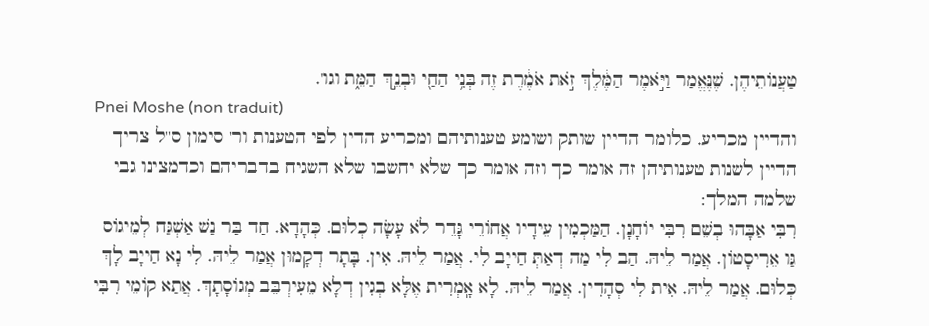טַעֲנוֹתֵיהֶן. שֶׁנֶּאֱמַר וַיֹּ֣אמֶר הַמֶּ֔לֶךְ זֹ֣את אֹמֶ֔רֶת זֶה בְּנִ֥י הַחַ֖י וּבְנֵ֣ךְ הַמֵּ֑ת וגו'.
Pnei Moshe (non traduit)
והדיין מכריע. כלומר הדיין שותק ושומע טענותיהם ומכריע הדין לפי הטענות ור' סימון ס''ל צריך הדיין לשנות טענותיהן זה אומר כך וזה אומר כך שלא יחשבו שלא השגיח בדבריהם וכדמצינו גבי שלמה המלך:
רִבִּי אַבָּהוּ בְשֵׁם רִבִּי יוֹחָנָן. הַמַּכְמִין עֵידָיו אֲחוֹרֵי גָּדֵר לֹא עָשָׂה כְלוּם. כְּהָדָא. חַד בַּר נַשׁ אַשְׁגַּח לְמֵיגוֹס גַּו אֵרִיסָטוֹן. אֲמַר לֵיהּ. הַב לִי מַה דְאַתְּ חַייָב לִי. אֲמַר לֵיהּ. אִין. בָּתָר דְקָמוּן אֲמַר לֵיהּ. לִי נָא חַייָב לָךְ כְּלוּם. אֲמַר לֵיהּ. אִית לִי סְהָדִין. אֲמַר לֵיהּ. לָא אָֽמְרִית אֶלָּא בְגִין דְלָא מֵעִירְבֵּב מְגוֹסָתָךְ. אֲתַא קוֹמֵי רִבִּי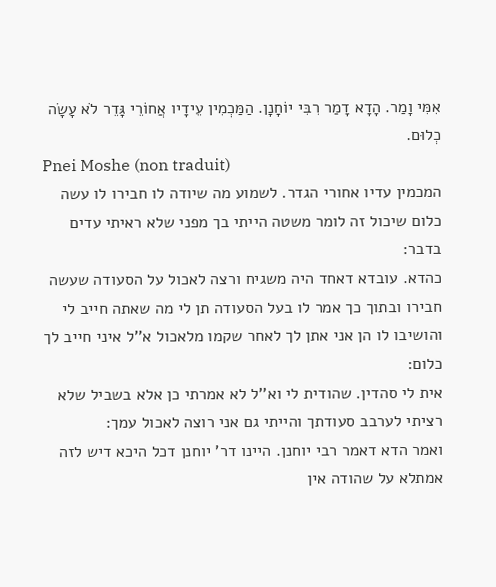אִמִּי וָמַר. הָדָא דָמַר רִבִּי יוֹחָנָן. הַמַּכְמִין עֵידָיו אֲחוֹרֵי גָּדֵר לֹא עָשָׂה כְלוּם.
Pnei Moshe (non traduit)
המכמין עדיו אחורי הגדר. לשמוע מה שיודה לו חבירו לו עשה כלום שיכול זה לומר משטה הייתי בך מפני שלא ראיתי עדים בדבר:
כהדא. עובדא דאחד היה משגיח ורצה לאכול על הסעודה שעשה חבירו ובתוך כך אמר לו בעל הסעודה תן לי מה שאתה חייב לי והושיבו לו הן אני אתן לך לאחר שקמו מלאכול א''ל איני חייב לך כלום:
אית לי סהדין. שהודית לי וא''ל לא אמרתי כן אלא בשביל שלא רציתי לערבב סעודתך והייתי גם אני רוצה לאכול עמך:
ואמר הדא דאמר רבי יוחנן. היינו דר' יוחנן דכל היכא דיש לזה אמתלא על שהודה אין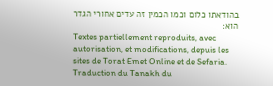בהודאתו כלום וכמו הכמין זה עדים אחורי הגדר הוא:
Textes partiellement reproduits, avec autorisation, et modifications, depuis les sites de Torat Emet Online et de Sefaria.
Traduction du Tanakh du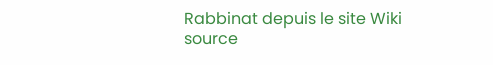Rabbinat depuis le site Wiki source